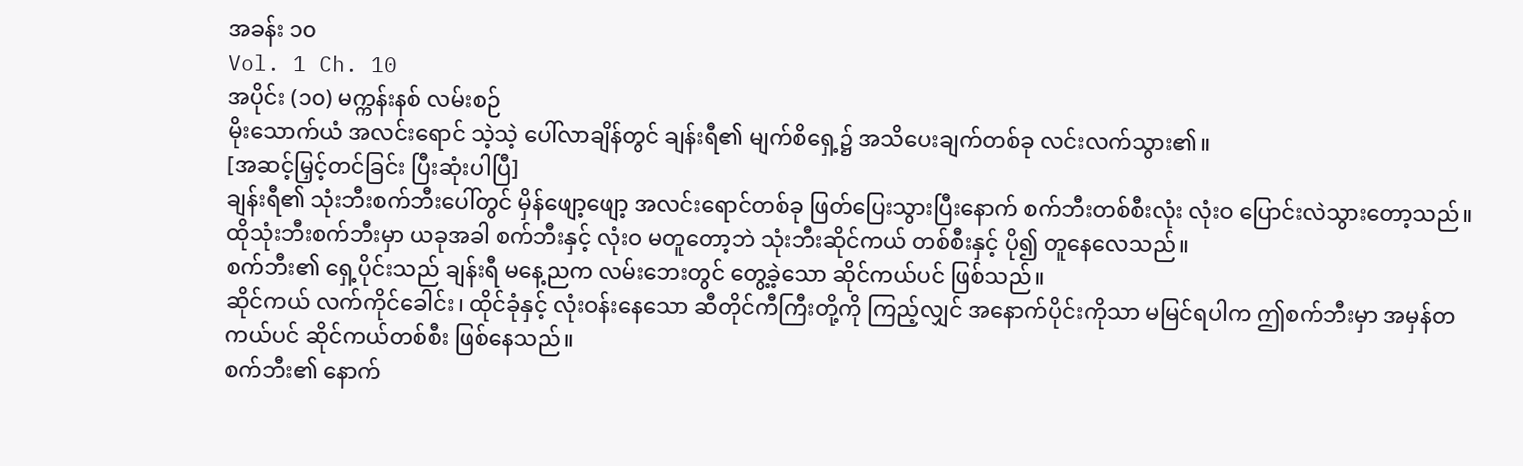အခန်း ၁၀
Vol. 1 Ch. 10
အပိုင်း (၁၀) မက္ကန်းနစ် လမ်းစဉ်
မိုးသောက်ယံ အလင်းရောင် သဲ့သဲ့ ပေါ်လာချိန်တွင် ချန်းရီ၏ မျက်စိရှေ့၌ အသိပေးချက်တစ်ခု လင်းလက်သွား၏။
[အဆင့်မြှင့်တင်ခြင်း ပြီးဆုံးပါပြီ]
ချန်းရီ၏ သုံးဘီးစက်ဘီးပေါ်တွင် မှိန်ဖျော့ဖျော့ အလင်းရောင်တစ်ခု ဖြတ်ပြေးသွားပြီးနောက် စက်ဘီးတစ်စီးလုံး လုံးဝ ပြောင်းလဲသွားတော့သည်။
ထိုသုံးဘီးစက်ဘီးမှာ ယခုအခါ စက်ဘီးနှင့် လုံးဝ မတူတော့ဘဲ သုံးဘီးဆိုင်ကယ် တစ်စီးနှင့် ပို၍ တူနေလေသည်။
စက်ဘီး၏ ရှေ့ပိုင်းသည် ချန်းရီ မနေ့ညက လမ်းဘေးတွင် တွေ့ခဲ့သော ဆိုင်ကယ်ပင် ဖြစ်သည်။
ဆိုင်ကယ် လက်ကိုင်ခေါင်း၊ ထိုင်ခုံနှင့် လုံးဝန်းနေသော ဆီတိုင်ကီကြီးတို့ကို ကြည့်လျှင် အနောက်ပိုင်းကိုသာ မမြင်ရပါက ဤစက်ဘီးမှာ အမှန်တကယ်ပင် ဆိုင်ကယ်တစ်စီး ဖြစ်နေသည်။
စက်ဘီး၏ နောက်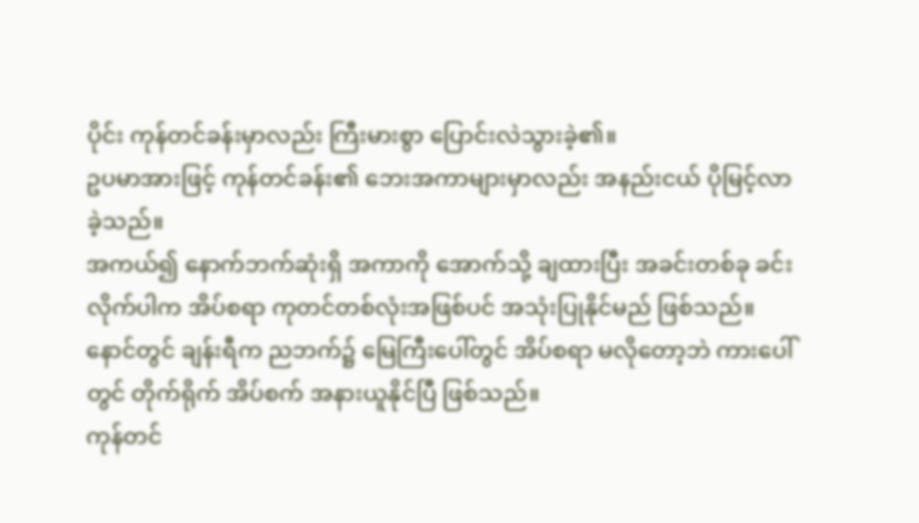ပိုင်း ကုန်တင်ခန်းမှာလည်း ကြီးမားစွာ ပြောင်းလဲသွားခဲ့၏။
ဥပမာအားဖြင့် ကုန်တင်ခန်း၏ ဘေးအကာများမှာလည်း အနည်းငယ် ပိုမြင့်လာခဲ့သည်။
အကယ်၍ နောက်ဘက်ဆုံးရှိ အကာကို အောက်သို့ ချထားပြီး အခင်းတစ်ခု ခင်းလိုက်ပါက အိပ်စရာ ကုတင်တစ်လုံးအဖြစ်ပင် အသုံးပြုနိုင်မည် ဖြစ်သည်။
နောင်တွင် ချန်းရီက ညဘက်၌ မြေကြီးပေါ်တွင် အိပ်စရာ မလိုတော့ဘဲ ကားပေါ်တွင် တိုက်ရိုက် အိပ်စက် အနားယူနိုင်ပြီ ဖြစ်သည်။
ကုန်တင်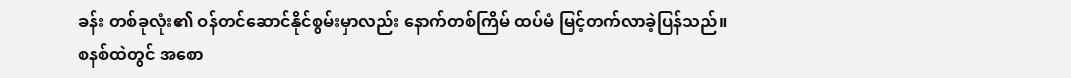ခန်း တစ်ခုလုံး၏ ဝန်တင်ဆောင်နိုင်စွမ်းမှာလည်း နောက်တစ်ကြိမ် ထပ်မံ မြင့်တက်လာခဲ့ပြန်သည်။
စနစ်ထဲတွင် အစော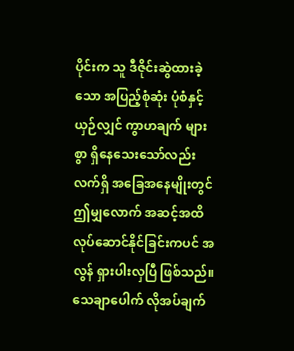ပိုင်းက သူ ဒီဇိုင်းဆွဲထားခဲ့သော အပြည့်စုံဆုံး ပုံစံနှင့် ယှဉ်လျှင် ကွာဟချက် များစွာ ရှိနေသေးသော်လည်း လက်ရှိ အခြေအနေမျိုးတွင် ဤမျှလောက် အဆင့်အထိ လုပ်ဆောင်နိုင်ခြင်းကပင် အလွန် ရှားပါးလှပြီ ဖြစ်သည်။
သေချာပေါက် လိုအပ်ချက်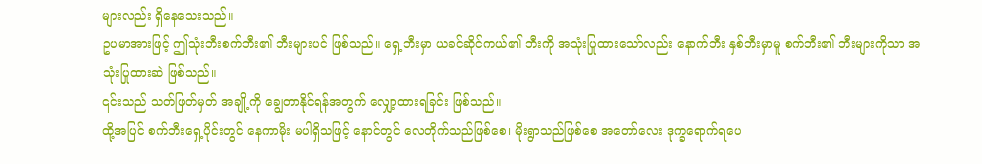များလည်း ရှိနေသေးသည်။
ဥပမာအားဖြင့် ဤသုံးဘီးစက်ဘီး၏ ဘီးများပင် ဖြစ်သည်။ ရှေ့ဘီးမှာ ယခင်ဆိုင်ကယ်၏ ဘီးကို အသုံးပြုထားသော်လည်း နောက်ဘီး နှစ်ဘီးမှာမူ စက်ဘီး၏ ဘီးများကိုသာ အသုံးပြုထားဆဲ ဖြစ်သည်။
၎င်းသည် သတ်ဖြတ်မှတ် အချို့ကို ချွေတာနိုင်ရန်အတွက် လျှော့ထားရခြင်း ဖြစ်သည်။
ထို့အပြင် စက်ဘီးရှေ့ပိုင်းတွင် နေကာမိုး မပါရှိသဖြင့် နောင်တွင် လေတိုက်သည်ဖြစ်စေ၊ မိုးရွာသည်ဖြစ်စေ အတော်လေး ဒုက္ခရောက်ရပေ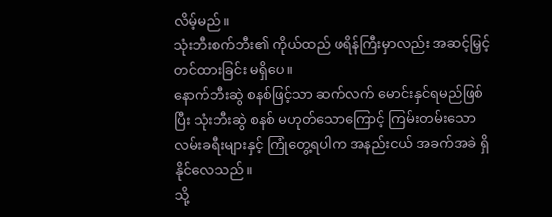လိမ့်မည်။
သုံးဘီးစက်ဘီး၏ ကိုယ်ထည် ဖရိန်ကြီးမှာလည်း အဆင့်မြှင့်တင်ထားခြင်း မရှိပေ။
နောက်ဘီးဆွဲ စနစ်ဖြင့်သာ ဆက်လက် မောင်းနှင်ရမည်ဖြစ်ပြီး သုံးဘီးဆွဲ စနစ် မဟုတ်သောကြောင့် ကြမ်းတမ်းသော လမ်းခရီးများနှင့် ကြုံတွေ့ရပါက အနည်းငယ် အခက်အခဲ ရှိနိုင်လေသည်။
သို့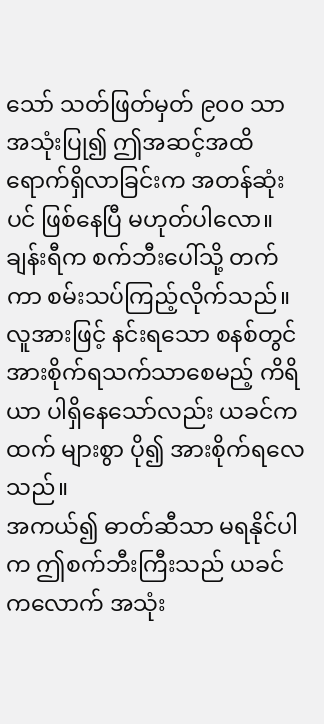သော် သတ်ဖြတ်မှတ် ၉၀၀ သာ အသုံးပြု၍ ဤအဆင့်အထိ ရောက်ရှိလာခြင်းက အတန်ဆုံးပင် ဖြစ်နေပြီ မဟုတ်ပါလော။
ချန်းရီက စက်ဘီးပေါ်သို့ တက်ကာ စမ်းသပ်ကြည့်လိုက်သည်။ လူအားဖြင့် နင်းရသော စနစ်တွင် အားစိုက်ရသက်သာစေမည့် ကိရိယာ ပါရှိနေသော်လည်း ယခင်ကထက် များစွာ ပို၍ အားစိုက်ရလေသည်။
အကယ်၍ ဓာတ်ဆီသာ မရနိုင်ပါက ဤစက်ဘီးကြီးသည် ယခင်ကလောက် အသုံး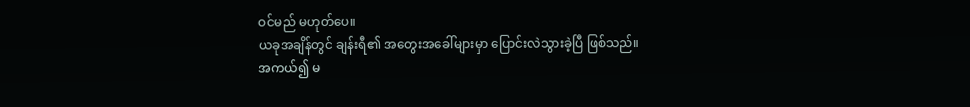ဝင်မည် မဟုတ်ပေ။
ယခုအချိန်တွင် ချန်းရီ၏ အတွေးအခေါ်များမှာ ပြောင်းလဲသွားခဲ့ပြီ ဖြစ်သည်။
အကယ်၍ မ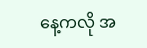နေ့ကလို အ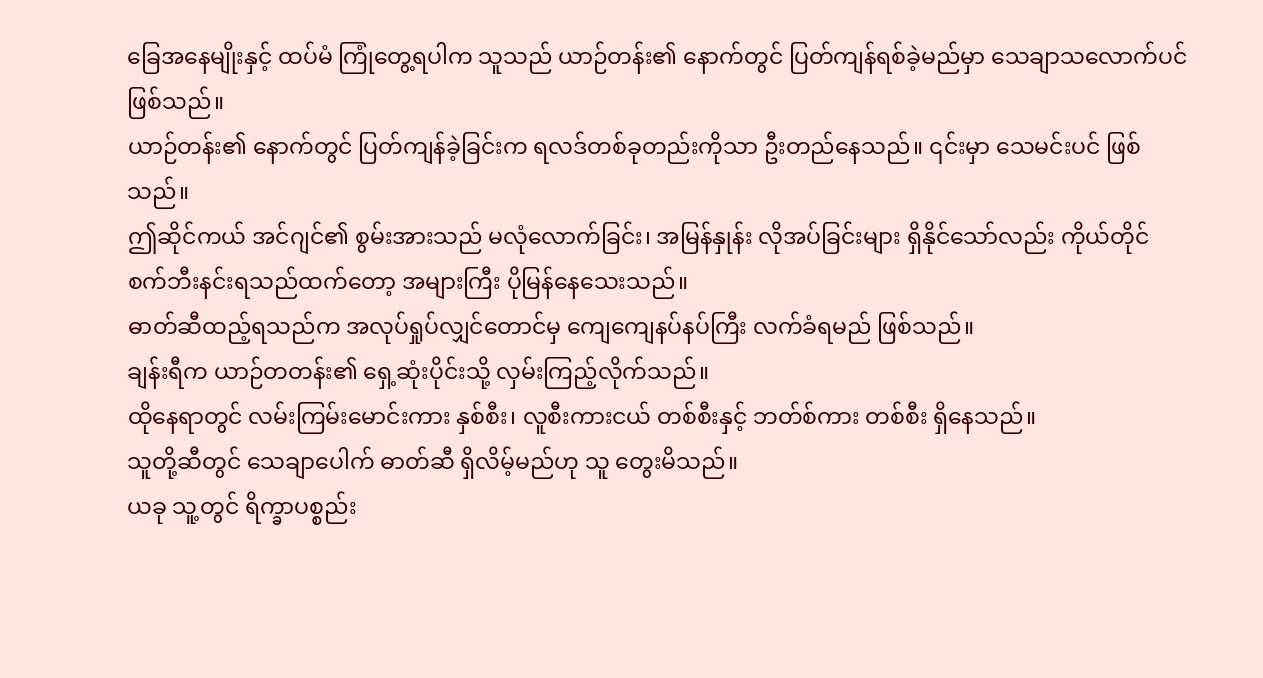ခြေအနေမျိုးနှင့် ထပ်မံ ကြုံတွေ့ရပါက သူသည် ယာဉ်တန်း၏ နောက်တွင် ပြတ်ကျန်ရစ်ခဲ့မည်မှာ သေချာသလောက်ပင် ဖြစ်သည်။
ယာဉ်တန်း၏ နောက်တွင် ပြတ်ကျန်ခဲ့ခြင်းက ရလဒ်တစ်ခုတည်းကိုသာ ဦးတည်နေသည်။ ၎င်းမှာ သေမင်းပင် ဖြစ်သည်။
ဤဆိုင်ကယ် အင်ဂျင်၏ စွမ်းအားသည် မလုံလောက်ခြင်း၊ အမြန်နှုန်း လိုအပ်ခြင်းများ ရှိနိုင်သော်လည်း ကိုယ်တိုင် စက်ဘီးနင်းရသည်ထက်တော့ အများကြီး ပိုမြန်နေသေးသည်။
ဓာတ်ဆီထည့်ရသည်က အလုပ်ရှုပ်လျှင်တောင်မှ ကျေကျေနပ်နပ်ကြီး လက်ခံရမည် ဖြစ်သည်။
ချန်းရီက ယာဉ်တတန်း၏ ရှေ့ဆုံးပိုင်းသို့ လှမ်းကြည့်လိုက်သည်။
ထိုနေရာတွင် လမ်းကြမ်းမောင်းကား နှစ်စီး၊ လူစီးကားငယ် တစ်စီးနှင့် ဘတ်စ်ကား တစ်စီး ရှိနေသည်။
သူတို့ဆီတွင် သေချာပေါက် ဓာတ်ဆီ ရှိလိမ့်မည်ဟု သူ တွေးမိသည်။
ယခု သူ့တွင် ရိက္ခာပစ္စည်း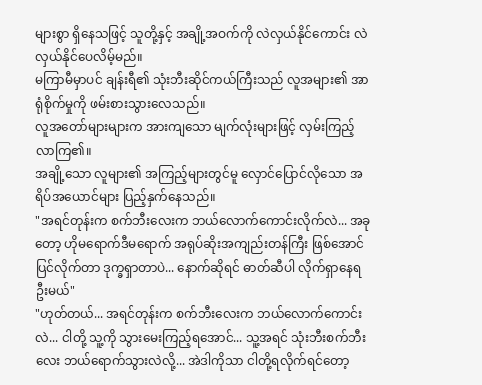များစွာ ရှိနေသဖြင့် သူတို့နှင့် အချို့အဝက်ကို လဲလှယ်နိုင်ကောင်း လဲလှယ်နိုင်ပေလိမ့်မည်။
မကြာမီမှာပင် ချန်းရီ၏ သုံးဘီးဆိုင်ကယ်ကြီးသည် လူအများ၏ အာရုံစိုက်မှုကို ဖမ်းစားသွားလေသည်။
လူအတော်များများက အားကျသော မျက်လုံးများဖြင့် လှမ်းကြည့်လာကြ၏။
အချို့သော လူများ၏ အကြည့်များတွင်မူ လှောင်ပြောင်လိုသော အရိပ်အယောင်များ ပြည့်နှက်နေသည်။
"အရင်တုန်းက စက်ဘီးလေးက ဘယ်လောက်ကောင်းလိုက်လဲ... အခုတော့ ဟိုမရောက်ဒီမရောက် အရုပ်ဆိုးအကျည်းတန်ကြီး ဖြစ်အောင် ပြင်လိုက်တာ ဒုက္ခရှာတာပဲ... နောက်ဆိုရင် ဓာတ်ဆီပါ လိုက်ရှာနေရဦးမယ်"
"ဟုတ်တယ်... အရင်တုန်းက စက်ဘီးလေးက ဘယ်လောက်ကောင်းလဲ... ငါတို့ သူ့ကို သွားမေးကြည့်ရအောင်... သူ့အရင် သုံးဘီးစက်ဘီးလေး ဘယ်ရောက်သွားလဲလို့... အဲဒါကိုသာ ငါတို့ရလိုက်ရင်တော့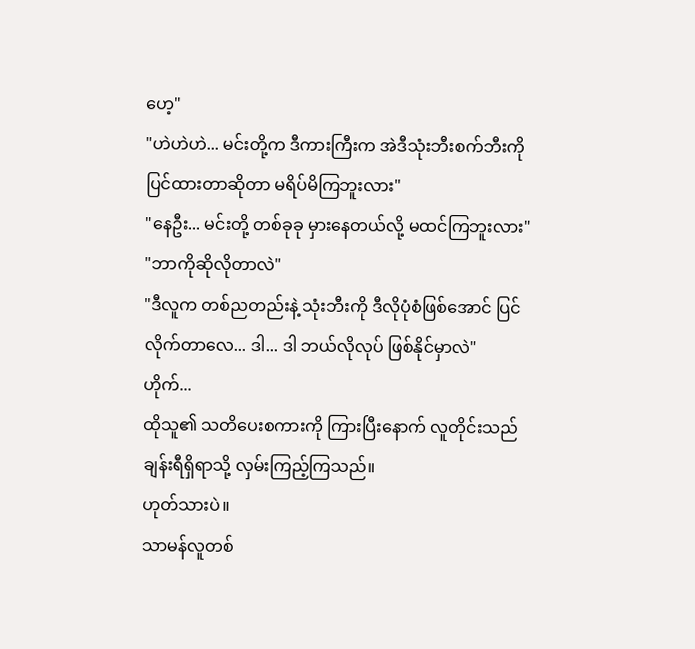ဟေ့"
"ဟဲဟဲဟဲ... မင်းတို့က ဒီကားကြီးက အဲဒီသုံးဘီးစက်ဘီးကို ပြင်ထားတာဆိုတာ မရိပ်မိကြဘူးလား"
"နေဦး... မင်းတို့ တစ်ခုခု မှားနေတယ်လို့ မထင်ကြဘူးလား"
"ဘာကိုဆိုလိုတာလဲ"
"ဒီလူက တစ်ညတည်းနဲ့ သုံးဘီးကို ဒီလိုပုံစံဖြစ်အောင် ပြင်လိုက်တာလေ... ဒါ... ဒါ ဘယ်လိုလုပ် ဖြစ်နိုင်မှာလဲ"
ဟိုက်...
ထိုသူ၏ သတိပေးစကားကို ကြားပြီးနောက် လူတိုင်းသည် ချန်းရီရှိရာသို့ လှမ်းကြည့်ကြသည်။
ဟုတ်သားပဲ။
သာမန်လူတစ်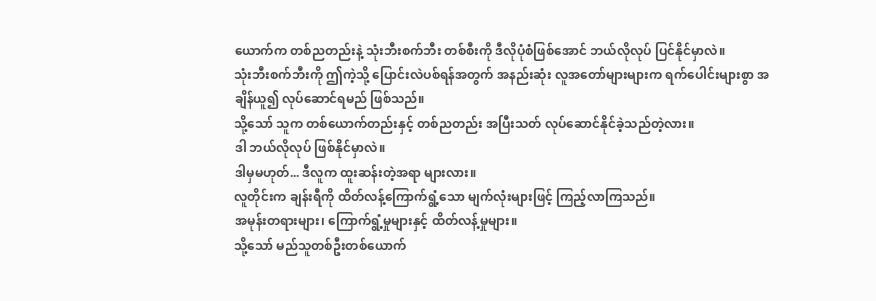ယောက်က တစ်ညတည်းနဲ့ သုံးဘီးစက်ဘီး တစ်စီးကို ဒီလိုပုံစံဖြစ်အောင် ဘယ်လိုလုပ် ပြင်နိုင်မှာလဲ။
သုံးဘီးစက်ဘီးကို ဤကဲ့သို့ ပြောင်းလဲပစ်ရန်အတွက် အနည်းဆုံး လူအတော်များများက ရက်ပေါင်းများစွာ အချိန်ယူ၍ လုပ်ဆောင်ရမည် ဖြစ်သည်။
သို့သော် သူက တစ်ယောက်တည်းနှင့် တစ်ညတည်း အပြီးသတ် လုပ်ဆောင်နိုင်ခဲ့သည်တဲ့လား။
ဒါ ဘယ်လိုလုပ် ဖြစ်နိုင်မှာလဲ။
ဒါမှမဟုတ်... ဒီလူက ထူးဆန်းတဲ့အရာ များလား။
လူတိုင်းက ချန်းရီကို ထိတ်လန့်ကြောက်ရွံ့သော မျက်လုံးများဖြင့် ကြည့်လာကြသည်။
အမုန်းတရားများ၊ ကြောက်ရွံ့မှုများနှင့် ထိတ်လန့်မှုများ။
သို့သော် မည်သူတစ်ဦးတစ်ယောက်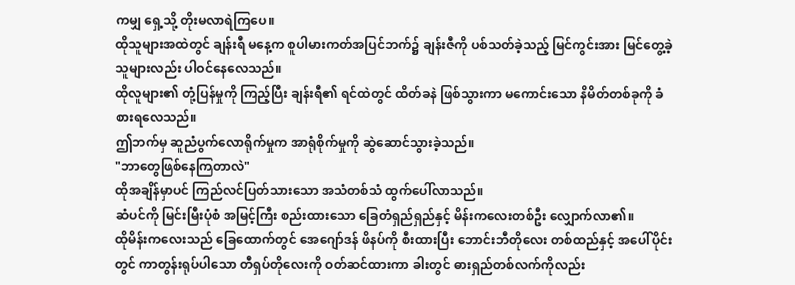ကမျှ ရှေ့သို့ တိုးမလာရဲကြပေ။
ထိုသူများအထဲတွင် ချန်းရီ မနေ့က စူပါမားကတ်အပြင်ဘက်၌ ချန်းဇီကို ပစ်သတ်ခဲ့သည့် မြင်ကွင်းအား မြင်တွေ့ခဲ့သူများလည်း ပါဝင်နေလေသည်။
ထိုလူများ၏ တုံ့ပြန်မှုကို ကြည့်ပြီး ချန်းရီ၏ ရင်ထဲတွင် ထိတ်ခနဲ ဖြစ်သွားကာ မကောင်းသော နိမိတ်တစ်ခုကို ခံစားရလေသည်။
ဤဘက်မှ ဆူညံပွက်လောရိုက်မှုက အာရုံစိုက်မှုကို ဆွဲဆောင်သွားခဲ့သည်။
"ဘာတွေဖြစ်နေကြတာလဲ"
ထိုအချိန်မှာပင် ကြည်လင်ပြတ်သားသော အသံတစ်သံ ထွက်ပေါ်လာသည်။
ဆံပင်ကို မြင်းမြီးပုံစံ အမြင့်ကြီး စည်းထားသော ခြေတံရှည်ရှည်နှင့် မိန်းကလေးတစ်ဦး လျှောက်လာ၏။
ထိုမိန်းကလေးသည် ခြေထောက်တွင် အေဂျော်ဒန် ဖိနပ်ကို စီးထားပြီး ဘောင်းဘီတိုလေး တစ်ထည်နှင့် အပေါ်ပိုင်းတွင် ကာတွန်းရုပ်ပါသော တီရှပ်တိုလေးကို ဝတ်ဆင်ထားကာ ခါးတွင် ဓားရှည်တစ်လက်ကိုလည်း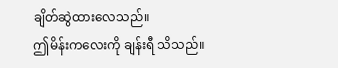ချိတ်ဆွဲထားလေသည်။
ဤမိန်းကလေးကို ချန်းရီ သိသည်။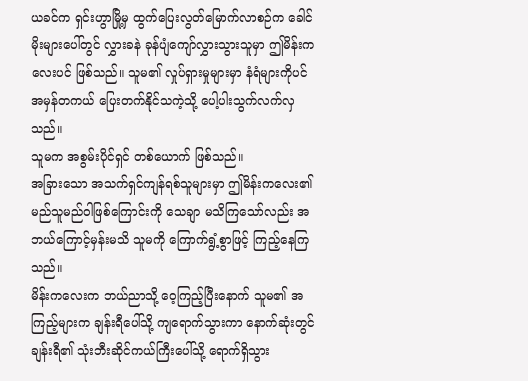ယခင်က ရှင်းဟွာမြို့မှ ထွက်ပြေးလွတ်မြောက်လာစဉ်က ခေါင်မိုးများပေါ်တွင် လွှားခနဲ ခုန်ပျံကျော်လွှားသွားသူမှာ ဤမိန်းကလေးပင် ဖြစ်သည်။ သူမ၏ လှုပ်ရှားမှုများမှာ နံရံများကိုပင် အမှန်တကယ် ပြေးတက်နိုင်သကဲ့သို့ ပေါ့ပါးသွက်လက်လှသည်။
သူမက အစွမ်းပိုင်ရှင် တစ်ယောက် ဖြစ်သည်။
အခြားသော အသက်ရှင်ကျန်ရစ်သူများမှာ ဤမိန်းကလေး၏ မည်သူမည်ဝါဖြစ်ကြောင်းကို သေချာ မသိကြသော်လည်း အဘယ်ကြောင့်မှန်းမသိ သူမကို ကြောက်ရွံ့စွာဖြင့် ကြည့်နေကြသည်။
မိန်းကလေးက ဘယ်ညာသို့ ဝေ့ကြည့်ပြီးနောက် သူမ၏ အကြည့်များက ချန်းရီပေါ်သို့ ကျရောက်သွားကာ နောက်ဆုံးတွင် ချန်းရီ၏ သုံးဘီးဆိုင်ကယ်ကြီးပေါ်သို့ ရောက်ရှိသွား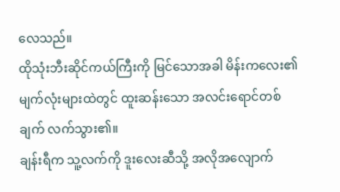လေသည်။
ထိုသုံးဘီးဆိုင်ကယ်ကြီးကို မြင်သောအခါ မိန်းကလေး၏ မျက်လုံးများထဲတွင် ထူးဆန်းသော အလင်းရောင်တစ်ချက် လက်သွား၏။
ချန်းရီက သူ့လက်ကို ဒူးလေးဆီသို့ အလိုအလျောက်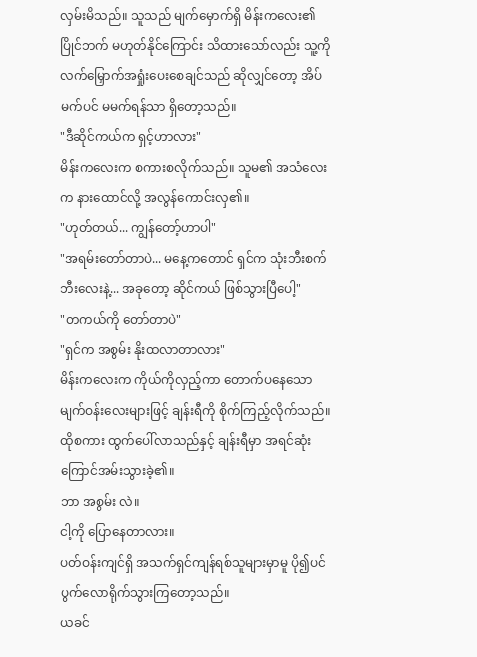လှမ်းမိသည်။ သူသည် မျက်မှောက်ရှိ မိန်းကလေး၏ ပြိုင်ဘက် မဟုတ်နိုင်ကြောင်း သိထားသော်လည်း သူ့ကို လက်မြှောက်အရှုံးပေးစေချင်သည် ဆိုလျှင်တော့ အိပ်မက်ပင် မမက်ရန်သာ ရှိတော့သည်။
"ဒီဆိုင်ကယ်က ရှင့်ဟာလား"
မိန်းကလေးက စကားစလိုက်သည်။ သူမ၏ အသံလေးက နားထောင်လို့ အလွန်ကောင်းလှ၏။
"ဟုတ်တယ်... ကျွန်တော့်ဟာပါ"
"အရမ်းတော်တာပဲ... မနေ့ကတောင် ရှင်က သုံးဘီးစက်ဘီးလေးနဲ့... အခုတော့ ဆိုင်ကယ် ဖြစ်သွားပြီပေါ့"
"တကယ်ကို တော်တာပဲ"
"ရှင်က အစွမ်း နိုးထလာတာလား"
မိန်းကလေးက ကိုယ်ကိုလှည့်ကာ တောက်ပနေသော မျက်ဝန်းလေးများဖြင့် ချန်းရီကို စိုက်ကြည့်လိုက်သည်။
ထိုစကား ထွက်ပေါ်လာသည်နှင့် ချန်းရီမှာ အရင်ဆုံး ကြောင်အမ်းသွားခဲ့၏။
ဘာ အစွမ်း လဲ။
ငါ့ကို ပြောနေတာလား။
ပတ်ဝန်းကျင်ရှိ အသက်ရှင်ကျန်ရစ်သူများမှာမူ ပို၍ပင် ပွက်လောရိုက်သွားကြတော့သည်။
ယခင်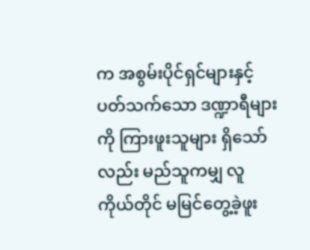က အစွမ်းပိုင်ရှင်များနှင့် ပတ်သက်သော ဒဏ္ဍာရီများကို ကြားဖူးသူများ ရှိသော်လည်း မည်သူကမျှ လူကိုယ်တိုင် မမြင်တွေ့ခဲ့ဖူး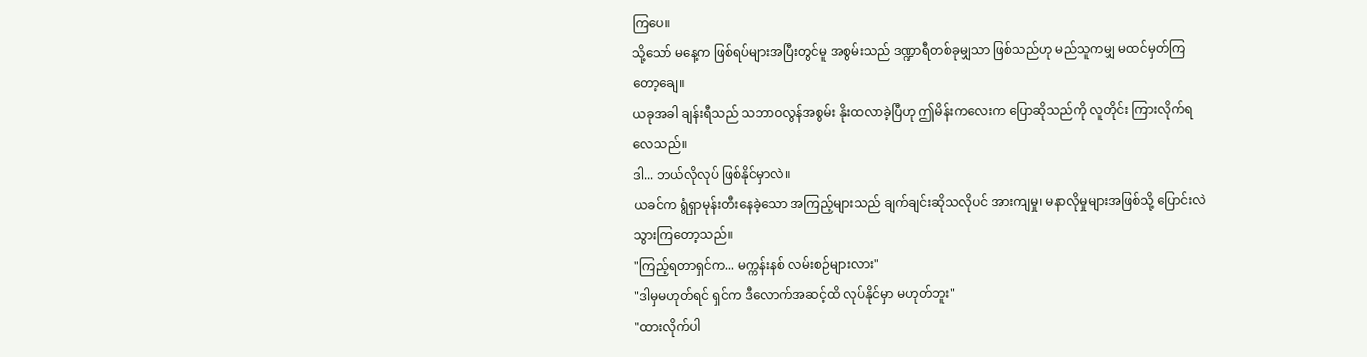ကြပေ။
သို့သော် မနေ့က ဖြစ်ရပ်များအပြီးတွင်မူ အစွမ်းသည် ဒဏ္ဍာရီတစ်ခုမျှသာ ဖြစ်သည်ဟု မည်သူကမျှ မထင်မှတ်ကြတော့ချေ။
ယခုအခါ ချန်းရီသည် သဘာဝလွန်အစွမ်း နိုးထလာခဲ့ပြီဟု ဤမိန်းကလေးက ပြောဆိုသည်ကို လူတိုင်း ကြားလိုက်ရလေသည်။
ဒါ... ဘယ်လိုလုပ် ဖြစ်နိုင်မှာလဲ။
ယခင်က ရွံရှာမုန်းတီးနေခဲ့သော အကြည့်များသည် ချက်ချင်းဆိုသလိုပင် အားကျမှု၊ မနာလိုမှုများအဖြစ်သို့ ပြောင်းလဲသွားကြတော့သည်။
"ကြည့်ရတာရှင်က... မက္ကန်းနစ် လမ်းစဉ်များလား"
"ဒါမှမဟုတ်ရင် ရှင်က ဒီလောက်အဆင့်ထိ လုပ်နိုင်မှာ မဟုတ်ဘူး"
"ထားလိုက်ပါ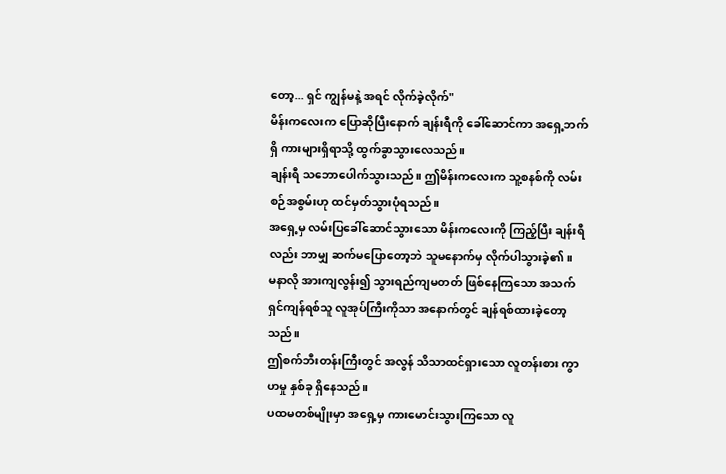တော့... ရှင် ကျွန်မနဲ့ အရင် လိုက်ခဲ့လိုက်"
မိန်းကလေးက ပြောဆိုပြီးနောက် ချန်းရီကို ခေါ်ဆောင်ကာ အရှေ့ဘက်ရှိ ကားများရှိရာသို့ ထွက်ခွာသွားလေသည်။
ချန်းရီ သဘောပေါက်သွားသည်။ ဤမိန်းကလေးက သူ့စနစ်ကို လမ်းစဉ်အစွမ်းဟု ထင်မှတ်သွားပုံရသည်။
အရှေ့မှ လမ်းပြခေါ်ဆောင်သွားသော မိန်းကလေးကို ကြည့်ပြီး ချန်းရီလည်း ဘာမျှ ဆက်မပြောတော့ဘဲ သူမနောက်မှ လိုက်ပါသွားခဲ့၏။
မနာလို အားကျလွန်း၍ သွားရည်ကျမတတ် ဖြစ်နေကြသော အသက်ရှင်ကျန်ရစ်သူ လူအုပ်ကြီးကိုသာ အနောက်တွင် ချန်ရစ်ထားခဲ့တော့သည်။
ဤစက်ဘီးတန်းကြီးတွင် အလွန် သိသာထင်ရှားသော လူတန်းစား ကွာဟမှု နှစ်ခု ရှိနေသည်။
ပထမတစ်မျိုးမှာ အရှေ့မှ ကားမောင်းသွားကြသော လူ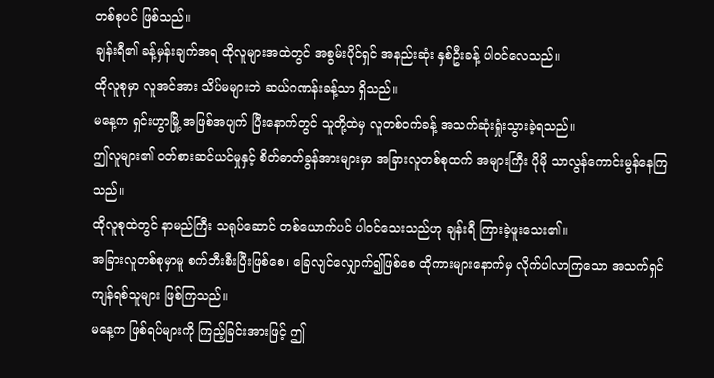တစ်စုပင် ဖြစ်သည်။
ချန်းရီ၏ ခန့်မှန်းချက်အရ ထိုလူများအထဲတွင် အစွမ်းပိုင်ရှင် အနည်းဆုံး နှစ်ဦးခန့် ပါဝင်လေသည်။
ထိုလူစုမှာ လူအင်အား သိပ်မများဘဲ ဆယ်ဂဏန်းခန့်သာ ရှိသည်။
မနေ့က ရှင်းဟွာမြို့ အဖြစ်အပျက် ပြီးနောက်တွင် သူတို့ထဲမှ လူတစ်ဝက်ခန့် အသက်ဆုံးရှုံးသွားခဲ့ရသည်။
ဤလူများ၏ ဝတ်စားဆင်ယင်မှုနှင့် စိတ်ဓာတ်ခွန်အားများမှာ အခြားလူတစ်စုထက် အများကြီး ပိုမို သာလွန်ကောင်းမွန်နေကြသည်။
ထိုလူစုထဲတွင် နာမည်ကြီး သရုပ်ဆောင် တစ်ယောက်ပင် ပါဝင်သေးသည်ဟု ချန်းရီ ကြားခဲ့ဖူးသေး၏။
အခြားလူတစ်စုမှာမူ စက်ဘီးစီးပြီးဖြစ်စေ၊ ခြေလျင်လျှောက်၍ဖြစ်စေ ထိုကားများနောက်မှ လိုက်ပါလာကြသော အသက်ရှင်ကျန်ရစ်သူများ ဖြစ်ကြသည်။
မနေ့က ဖြစ်ရပ်များကို ကြည့်ခြင်းအားဖြင့် ဤ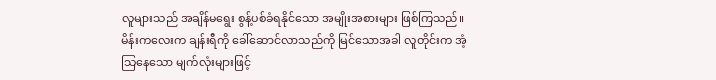လူများသည် အချိန်မရွေး စွန့်ပစ်ခံရနိုင်သော အမျိုးအစားများ ဖြစ်ကြသည်။
မိန်းကလေးက ချန်းရီကို ခေါ်ဆောင်လာသည်ကို မြင်သောအခါ လူတိုင်းက အံ့သြနေသော မျက်လုံးများဖြင့်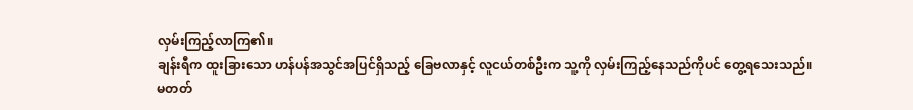လှမ်းကြည့်လာကြ၏။
ချန်းရီက ထူးခြားသော ဟန်ပန်အသွင်အပြင်ရှိသည့် ခြေဗလာနှင့် လူငယ်တစ်ဦးက သူ့ကို လှမ်းကြည့်နေသည်ကိုပင် တွေ့ရသေးသည်။
မတတ်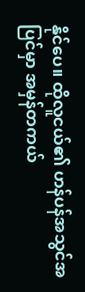နိုင်ပေ။ ထိုလူငယ်၏ ဟန်ပန်အသွင်အပြင်မှာ အမှန်တကယ်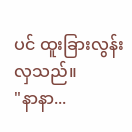ပင် ထူးခြားလွန်းလှသည်။
"နာနာ...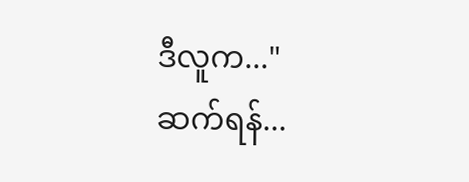ဒီလူက..."
ဆက်ရန်...